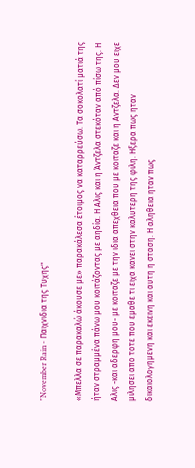"November Rain - Παιχνιδια της Τυχης"

«Μπελλα σε παρακαλώ άκουσε με» παρακάλεσα έτοιμος να καταρρεύσω. Τα σοκολατί ματιά της ήταν στραμμένα πάνω μου κοιτάζοντας με αηδία. Η Αλις και η Άντζελα στεκόταν από πίσω της. Η Αλις -και αδερφη μου- με κοιταζε με την ιδια απεχθεια που με κοιταζε και η Αντζελα. Δεν μου ειχε μιλησει απο τοτε που εμαθε τι ειχα κανει στην καλυτερη της φιλη. Ηξερα πως ηταν δικαιολογημενη και εκεινη και αυτη η σταση. Η αληθεια ηταν πως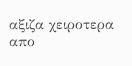αξιζα χειροτερα απο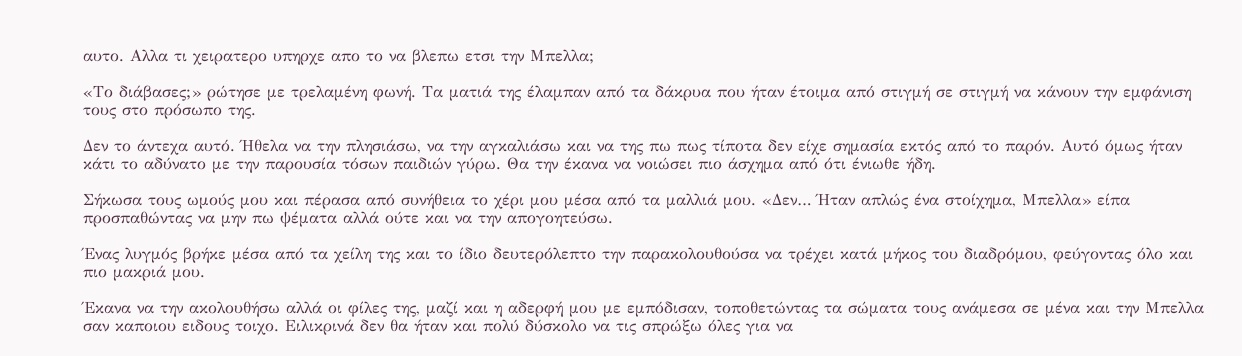αυτο. Αλλα τι χειρατερο υπηρχε απο το να βλεπω ετσι την Μπελλα;

«Το διάβασες;» ρώτησε με τρελαμένη φωνή. Τα ματιά της έλαμπαν από τα δάκρυα που ήταν έτοιμα από στιγμή σε στιγμή να κάνουν την εμφάνιση τους στο πρόσωπο της.

Δεν το άντεχα αυτό. Ήθελα να την πλησιάσω, να την αγκαλιάσω και να της πω πως τίποτα δεν είχε σημασία εκτός από το παρόν. Αυτό όμως ήταν κάτι το αδύνατο με την παρουσία τόσων παιδιών γύρω. Θα την έκανα να νοιώσει πιο άσχημα από ότι ένιωθε ήδη.

Σήκωσα τους ωμούς μου και πέρασα από συνήθεια το χέρι μου μέσα από τα μαλλιά μου. «Δεν… Ήταν απλώς ένα στοίχημα, Μπελλα» είπα προσπαθώντας να μην πω ψέματα αλλά ούτε και να την απογοητεύσω.

Ένας λυγμός βρήκε μέσα από τα χείλη της και το ίδιο δευτερόλεπτο την παρακολουθούσα να τρέχει κατά μήκος του διαδρόμου, φεύγοντας όλο και πιο μακριά μου.

Έκανα να την ακολουθήσω αλλά οι φίλες της, μαζί και η αδερφή μου με εμπόδισαν, τοποθετώντας τα σώματα τους ανάμεσα σε μένα και την Μπελλα σαν καποιου ειδους τοιχο. Ειλικρινά δεν θα ήταν και πολύ δύσκολο να τις σπρώξω όλες για να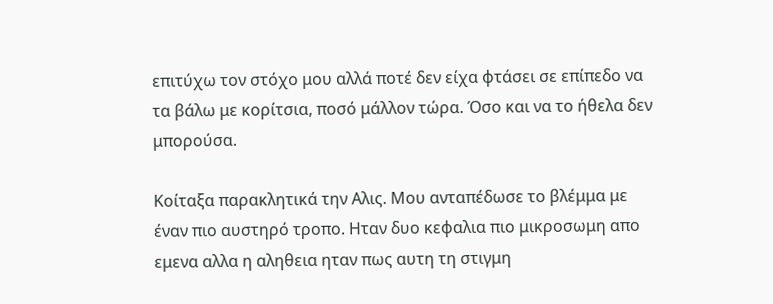επιτύχω τον στόχο μου αλλά ποτέ δεν είχα φτάσει σε επίπεδο να τα βάλω με κορίτσια, ποσό μάλλον τώρα. Όσο και να το ήθελα δεν μπορούσα.

Κοίταξα παρακλητικά την Αλις. Μου ανταπέδωσε το βλέμμα με έναν πιο αυστηρό τροπο. Ηταν δυο κεφαλια πιο μικροσωμη απο εμενα αλλα η αληθεια ηταν πως αυτη τη στιγμη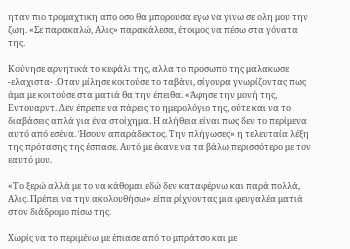ηταν πιο τρομαχτικη απο οσο θα μπορουσα εγω να γινω σε ολη μου την ζωη. «Σε παρακαλώ, Αλις» παρακάλεσα, έτοιμος να πέσω στα γόνατα της.

Κούνησε αρνητικά το κεφάλι της, αλλα το προσωπο της μαλακωσε -ελαχιστα- .Οταν μίλησε κοιτούσε το ταβάνι, σίγουρα γνωρίζοντας πως άμα με κοιτούσε στα ματιά θα την έπειθα. «Άφησε την μονή της, Εντουαρντ. Δεν έπρεπε να πάρεις το ημερολόγιο της, ούτε και να το διαβάσεις απλά για ένα στοίχημα. Η αλήθεια είναι πως δεν το περίμενα αυτό από εσένα. Ήσουν απαράδεκτος. Την πλήγωσες» η τελευταία λέξη της πρότασης της έσπασε. Αυτό με έκανε να τα βάλω περισσότερο με τον εαυτό μου.

«Το ξερώ αλλά με το να κάθομαι εδώ δεν καταφέρνω και παρά πολλά, Αλις. Πρέπει να την ακολουθήσω» είπα ρίχνοντας μια φευγαλέα ματιά στον διάδρομο πίσω της.

Χωρίς να το περιμένω με έπιασε από το μπράτσο και με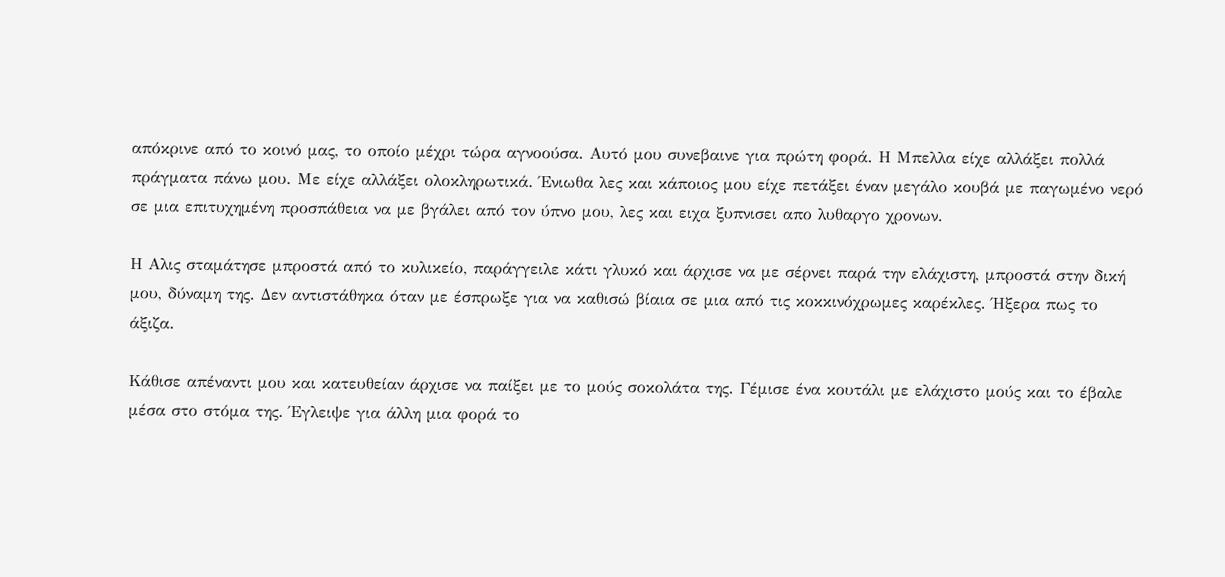απόκρινε από το κοινό μας, το οποίο μέχρι τώρα αγνοούσα. Αυτό μου συνεβαινε για πρώτη φορά. Η Μπελλα είχε αλλάξει πολλά πράγματα πάνω μου. Με είχε αλλάξει ολοκληρωτικά. Ένιωθα λες και κάποιος μου είχε πετάξει έναν μεγάλο κουβά με παγωμένο νερό σε μια επιτυχημένη προσπάθεια να με βγάλει από τον ύπνο μου, λες και ειχα ξυπνισει απο λυθαργο χρονων.

Η Αλις σταμάτησε μπροστά από το κυλικείο, παράγγειλε κάτι γλυκό και άρχισε να με σέρνει παρά την ελάχιστη, μπροστά στην δική μου, δύναμη της. Δεν αντιστάθηκα όταν με έσπρωξε για να καθισώ βίαια σε μια από τις κοκκινόχρωμες καρέκλες. Ήξερα πως το άξιζα.

Κάθισε απέναντι μου και κατευθείαν άρχισε να παίξει με το μούς σοκολάτα της. Γέμισε ένα κουτάλι με ελάχιστο μούς και το έβαλε μέσα στο στόμα της. Έγλειψε για άλλη μια φορά το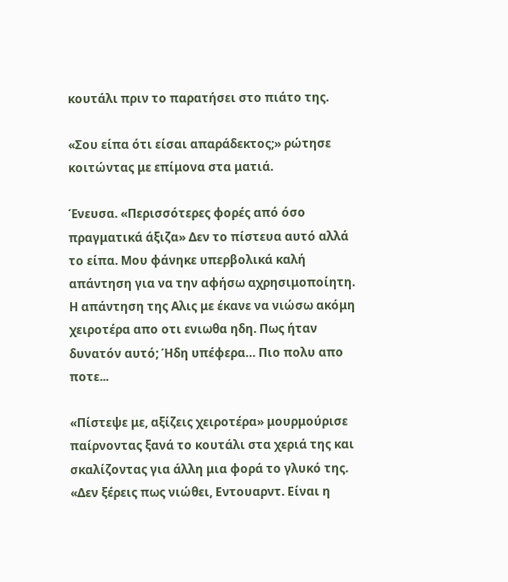κουτάλι πριν το παρατήσει στο πιάτο της.

«Σου είπα ότι είσαι απαράδεκτος;» ρώτησε κοιτώντας με επίμονα στα ματιά.

Ένευσα. «Περισσότερες φορές από όσο πραγματικά άξιζα» Δεν το πίστευα αυτό αλλά το είπα. Μου φάνηκε υπερβολικά καλή απάντηση για να την αφήσω αχρησιμοποίητη. Η απάντηση της Αλις με έκανε να νιώσω ακόμη χειροτέρα απο οτι ενιωθα ηδη. Πως ήταν δυνατόν αυτό; Ήδη υπέφερα… Πιο πολυ απο ποτε...

«Πίστεψε με, αξίζεις χειροτέρα» μουρμούρισε παίρνοντας ξανά το κουτάλι στα χεριά της και σκαλίζοντας για άλλη μια φορά το γλυκό της. «Δεν ξέρεις πως νιώθει, Εντουαρντ. Είναι η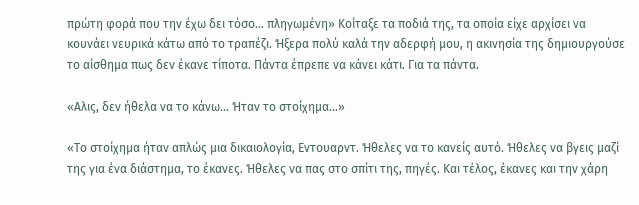πρώτη φορά που την έχω δει τόσο… πληγωμένη» Κοίταξε τα ποδιά της, τα οποία είχε αρχίσει να κουνάει νευρικά κάτω από το τραπέζι. Ήξερα πολύ καλά την αδερφή μου, η ακινησία της δημιουργούσε το αίσθημα πως δεν έκανε τίποτα. Πάντα έπρεπε να κάνει κάτι. Για τα πάντα.

«Αλις, δεν ήθελα να το κάνω… Ήταν το στοίχημα…»

«Το στοίχημα ήταν απλώς μια δικαιολογία, Εντουαρντ. Ήθελες να το κανείς αυτό. Ήθελες να βγεις μαζί της για ένα διάστημα, το έκανες. Ήθελες να πας στο σπίτι της, πηγές. Και τέλος, έκανες και την χάρη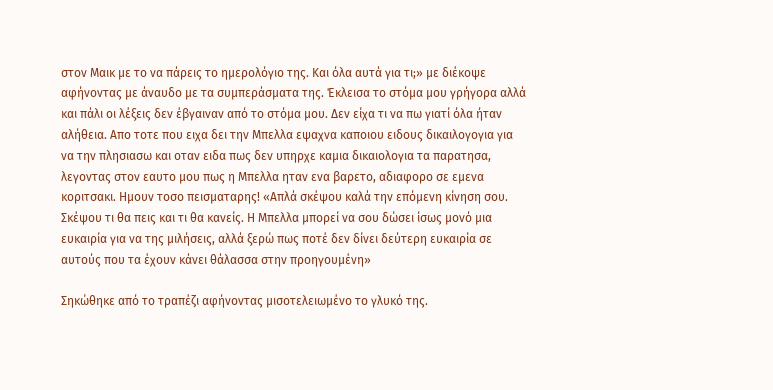στον Μαικ με το να πάρεις το ημερολόγιο της. Και όλα αυτά για τι;» με διέκοψε αφήνοντας με άναυδο με τα συμπεράσματα της. Έκλεισα το στόμα μου γρήγορα αλλά και πάλι οι λέξεις δεν έβγαιναν από το στόμα μου. Δεν είχα τι να πω γιατί όλα ήταν αλήθεια. Απο τοτε που ειχα δει την Μπελλα εψαχνα καποιου ειδους δικαιλογογια για να την πλησιασω και οταν ειδα πως δεν υπηρχε καμια δικαιολογια τα παρατησα, λεγοντας στον εαυτο μου πως η Μπελλα ηταν ενα βαρετο, αδιαφορο σε εμενα κοριτσακι. Ημουν τοσο πεισματαρης! «Απλά σκέψου καλά την επόμενη κίνηση σου. Σκέψου τι θα πεις και τι θα κανείς. Η Μπελλα μπορεί να σου δώσει ίσως μονό μια ευκαιρία για να της μιλήσεις, αλλά ξερώ πως ποτέ δεν δίνει δεύτερη ευκαιρία σε αυτούς που τα έχουν κάνει θάλασσα στην προηγουμένη»

Σηκώθηκε από το τραπέζι αφήνοντας μισοτελειωμένο το γλυκό της.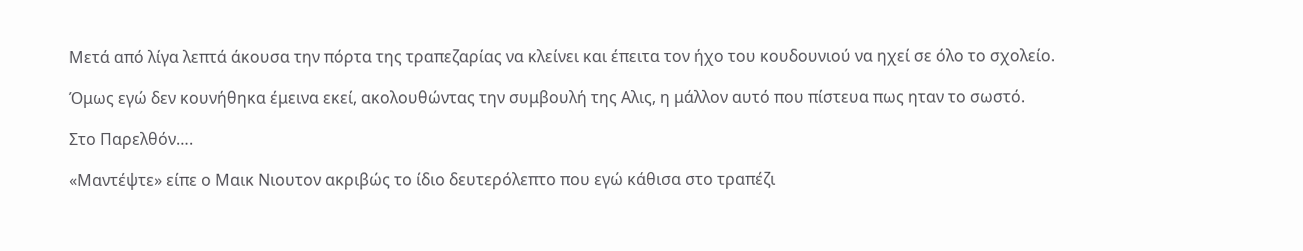Μετά από λίγα λεπτά άκουσα την πόρτα της τραπεζαρίας να κλείνει και έπειτα τον ήχο του κουδουνιού να ηχεί σε όλο το σχολείο.

Όμως εγώ δεν κουνήθηκα έμεινα εκεί, ακολουθώντας την συμβουλή της Αλις, η μάλλον αυτό που πίστευα πως ηταν το σωστό.

Στο Παρελθόν….

«Μαντέψτε» είπε ο Μαικ Νιουτον ακριβώς το ίδιο δευτερόλεπτο που εγώ κάθισα στο τραπέζι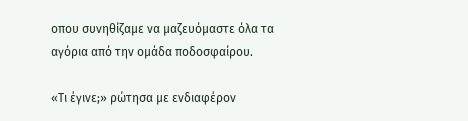οπου συνηθίζαμε να μαζευόμαστε όλα τα αγόρια από την ομάδα ποδοσφαίρου.

«Τι έγινε;» ρώτησα με ενδιαφέρον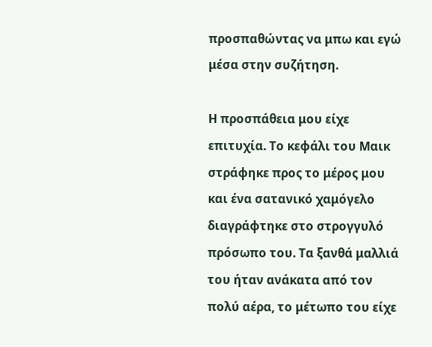προσπαθώντας να μπω και εγώ μέσα στην συζήτηση.

Η προσπάθεια μου είχε επιτυχία. Το κεφάλι του Μαικ στράφηκε προς το μέρος μου και ένα σατανικό χαμόγελο διαγράφτηκε στο στρογγυλό πρόσωπο του. Τα ξανθά μαλλιά του ήταν ανάκατα από τον πολύ αέρα, το μέτωπο του είχε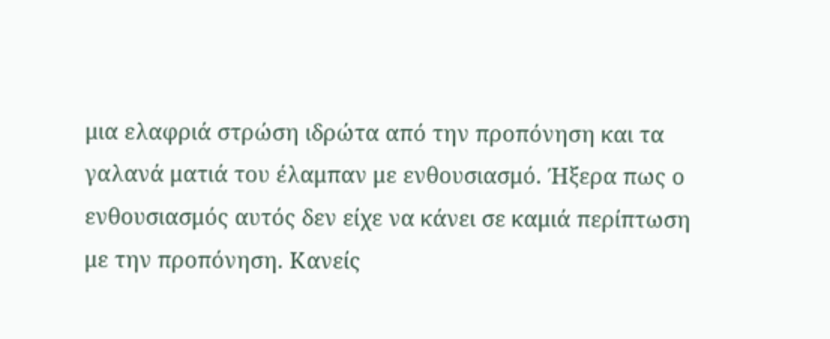μια ελαφριά στρώση ιδρώτα από την προπόνηση και τα γαλανά ματιά του έλαμπαν με ενθουσιασμό. Ήξερα πως ο ενθουσιασμός αυτός δεν είχε να κάνει σε καμιά περίπτωση με την προπόνηση. Κανείς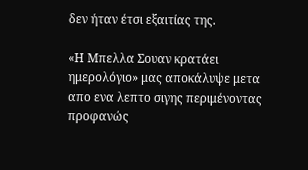δεν ήταν έτσι εξαιτίας της.

«Η Μπελλα Σουαν κρατάει ημερολόγιο» μας αποκάλυψε μετα απο ενα λεπτο σιγης περιμένοντας προφανώς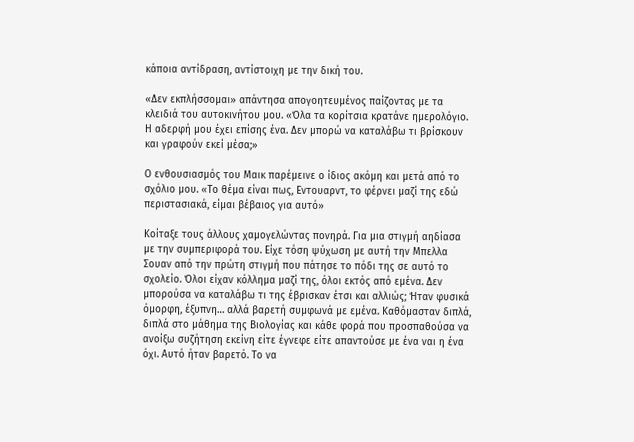κάποια αντίδραση, αντίστοιχη με την δική του.

«Δεν εκπλήσσομαι» απάντησα απογοητευμένος παίζοντας με τα κλειδιά του αυτοκινήτου μου. «Όλα τα κορίτσια κρατάνε ημερολόγιο. Η αδερφή μου έχει επίσης ένα. Δεν μπορώ να καταλάβω τι βρίσκουν και γραφούν εκεί μέσα;»

Ο ενθουσιασμός του Μαικ παρέμεινε ο ίδιος ακόμη και μετά από το σχόλιο μου. «Το θέμα είναι πως, Εντουαρντ, το φέρνει μαζί της εδώ περιστασιακά, είμαι βέβαιος για αυτό»

Κοίταξε τους άλλους χαμογελώντας πονηρά. Για μια στιγμή αηδίασα με την συμπεριφορά του. Είχε τόση ψύχωση με αυτή την Μπελλα Σουαν από την πρώτη στιγμή που πάτησε το πόδι της σε αυτό το σχολείο. Όλοι είχαν κόλλημα μαζί της, όλοι εκτός από εμένα. Δεν μπορούσα να καταλάβω τι της έβρισκαν έτσι και αλλιώς; Ήταν φυσικά όμορφη, έξυπνη… αλλά βαρετή συμφωνά με εμένα. Καθόμασταν διπλά, διπλά στο μάθημα της Βιολογίας και κάθε φορά που προσπαθούσα να ανοίξω συζήτηση εκείνη είτε έγνεφε είτε απαντούσε με ένα ναι η ένα όχι. Αυτό ήταν βαρετό. Το να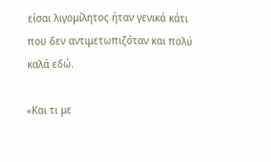είσαι λιγομίλητος ήταν γενικά κάτι που δεν αντιμετωπιζόταν και πολύ καλά εδώ.

«Και τι με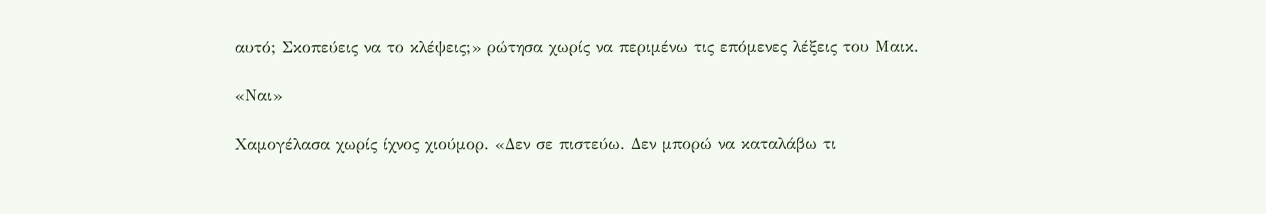αυτό; Σκοπεύεις να το κλέψεις;» ρώτησα χωρίς να περιμένω τις επόμενες λέξεις του Μαικ.

«Ναι»

Χαμογέλασα χωρίς ίχνος χιούμορ. «Δεν σε πιστεύω. Δεν μπορώ να καταλάβω τι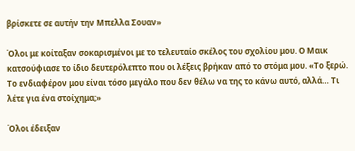βρίσκετε σε αυτήν την Μπελλα Σουαν»

Όλοι με κοίταξαν σοκαρισμένοι με το τελευταίο σκέλος του σχολίου μου. Ο Μαικ κατσούφιασε το ίδιο δευτερόλεπτο που οι λέξεις βρήκαν από το στόμα μου. «Το ξερώ. Το ενδιαφέρον μου είναι τόσο μεγάλο που δεν θέλω να της το κάνω αυτό, αλλά… Τι λέτε για ένα στοίχημα;»

Όλοι έδειξαν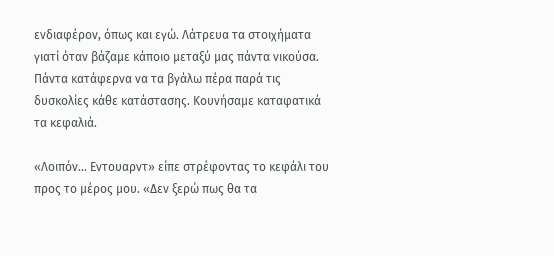ενδιαφέρον, όπως και εγώ. Λάτρευα τα στοιχήματα γιατί όταν βάζαμε κάποιο μεταξύ μας πάντα νικούσα. Πάντα κατάφερνα να τα βγάλω πέρα παρά τις δυσκολίες κάθε κατάστασης. Κουνήσαμε καταφατικά τα κεφαλιά.

«Λοιπόν… Εντουαρντ» είπε στρέφοντας το κεφάλι του προς το μέρος μου. «Δεν ξερώ πως θα τα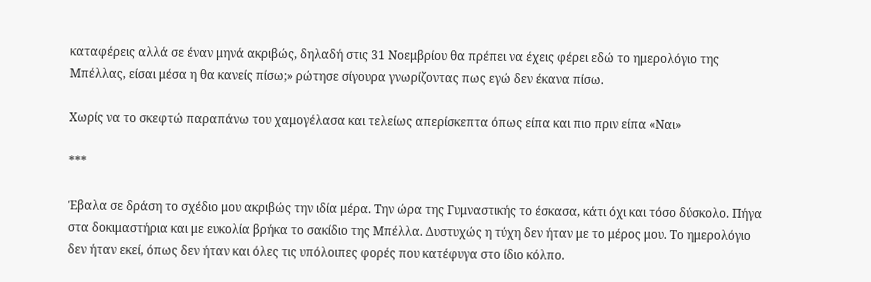καταφέρεις αλλά σε έναν μηνά ακριβώς, δηλαδή στις 31 Νοεμβρίου θα πρέπει να έχεις φέρει εδώ το ημερολόγιο της Μπέλλας, είσαι μέσα η θα κανείς πίσω;» ρώτησε σίγουρα γνωρίζοντας πως εγώ δεν έκανα πίσω.

Χωρίς να το σκεφτώ παραπάνω του χαμογέλασα και τελείως απερίσκεπτα όπως είπα και πιο πριν είπα «Ναι»

***

Έβαλα σε δράση το σχέδιο μου ακριβώς την ιδία μέρα. Την ώρα της Γυμναστικής το έσκασα, κάτι όχι και τόσο δύσκολο. Πήγα στα δοκιμαστήρια και με ευκολία βρήκα το σακίδιο της Μπέλλα. Δυστυχώς η τύχη δεν ήταν με το μέρος μου. Το ημερολόγιο δεν ήταν εκεί, όπως δεν ήταν και όλες τις υπόλοιπες φορές που κατέφυγα στο ίδιο κόλπο.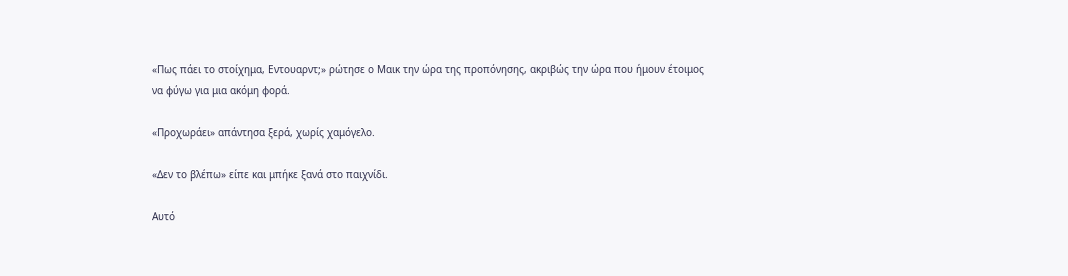«Πως πάει το στοίχημα, Εντουαρντ;» ρώτησε ο Μαικ την ώρα της προπόνησης, ακριβώς την ώρα που ήμουν έτοιμος να φύγω για μια ακόμη φορά.

«Προχωράει» απάντησα ξερά, χωρίς χαμόγελο.

«Δεν το βλέπω» είπε και μπήκε ξανά στο παιχνίδι.

Αυτό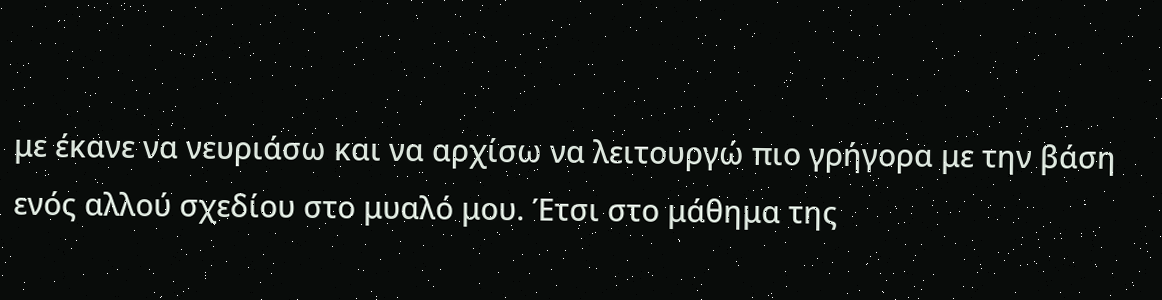με έκανε να νευριάσω και να αρχίσω να λειτουργώ πιο γρήγορα με την βάση ενός αλλού σχεδίου στο μυαλό μου. Έτσι στο μάθημα της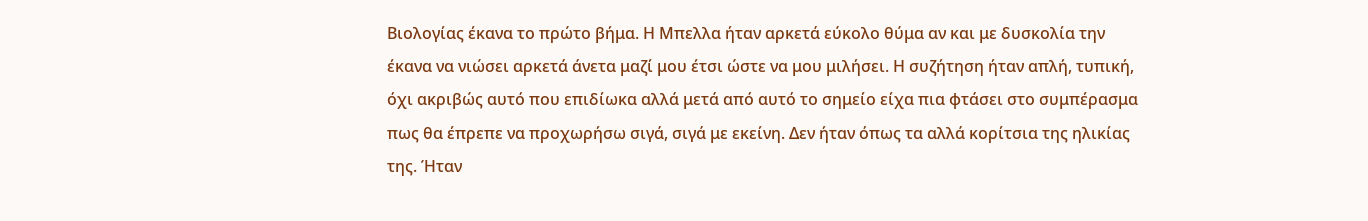Βιολογίας έκανα το πρώτο βήμα. Η Μπελλα ήταν αρκετά εύκολο θύμα αν και με δυσκολία την έκανα να νιώσει αρκετά άνετα μαζί μου έτσι ώστε να μου μιλήσει. Η συζήτηση ήταν απλή, τυπική, όχι ακριβώς αυτό που επιδίωκα αλλά μετά από αυτό το σημείο είχα πια φτάσει στο συμπέρασμα πως θα έπρεπε να προχωρήσω σιγά, σιγά με εκείνη. Δεν ήταν όπως τα αλλά κορίτσια της ηλικίας της. Ήταν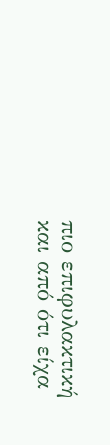πιο επιφυλακτική και από ότι είχα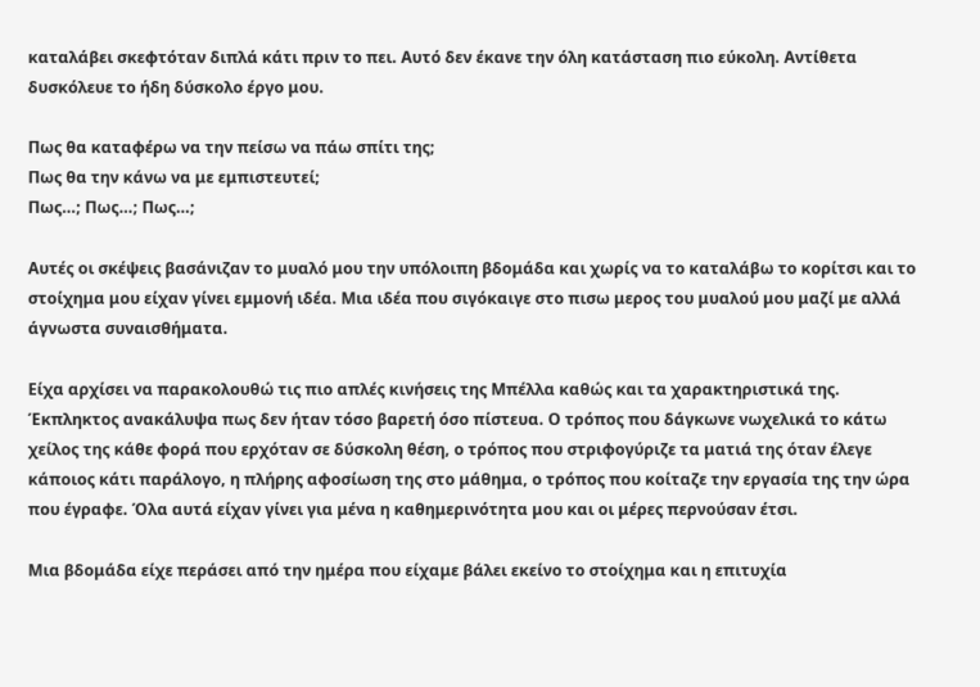καταλάβει σκεφτόταν διπλά κάτι πριν το πει. Αυτό δεν έκανε την όλη κατάσταση πιο εύκολη. Αντίθετα δυσκόλευε το ήδη δύσκολο έργο μου.

Πως θα καταφέρω να την πείσω να πάω σπίτι της;
Πως θα την κάνω να με εμπιστευτεί;
Πως…; Πως…; Πως…;

Αυτές οι σκέψεις βασάνιζαν το μυαλό μου την υπόλοιπη βδομάδα και χωρίς να το καταλάβω το κορίτσι και το στοίχημα μου είχαν γίνει εμμονή ιδέα. Μια ιδέα που σιγόκαιγε στο πισω μερος του μυαλού μου μαζί με αλλά άγνωστα συναισθήματα.

Είχα αρχίσει να παρακολουθώ τις πιο απλές κινήσεις της Μπέλλα καθώς και τα χαρακτηριστικά της. Έκπληκτος ανακάλυψα πως δεν ήταν τόσο βαρετή όσο πίστευα. Ο τρόπος που δάγκωνε νωχελικά το κάτω χείλος της κάθε φορά που ερχόταν σε δύσκολη θέση, ο τρόπος που στριφογύριζε τα ματιά της όταν έλεγε κάποιος κάτι παράλογο, η πλήρης αφοσίωση της στο μάθημα, ο τρόπος που κοίταζε την εργασία της την ώρα που έγραφε. Όλα αυτά είχαν γίνει για μένα η καθημερινότητα μου και οι μέρες περνούσαν έτσι.

Μια βδομάδα είχε περάσει από την ημέρα που είχαμε βάλει εκείνο το στοίχημα και η επιτυχία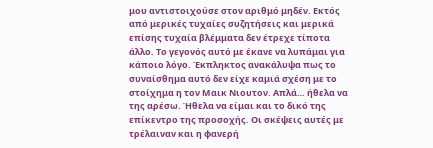μου αντιστοιχούσε στον αριθμό μηδέν. Εκτός από μερικές τυχαίες συζητήσεις και μερικά επίσης τυχαία βλέμματα δεν έτρεχε τίποτα άλλο. Το γεγονός αυτό με έκανε να λυπάμαι για κάποιο λόγο. Έκπληκτος ανακάλυψα πως το συναίσθημα αυτό δεν είχε καμιά σχέση με το στοίχημα η τον Μαικ Νιουτον. Απλά… ήθελα να της αρέσω. Ήθελα να είμαι και το δικό της επίκεντρο της προσοχής. Οι σκέψεις αυτές με τρέλαιναν και η φανερή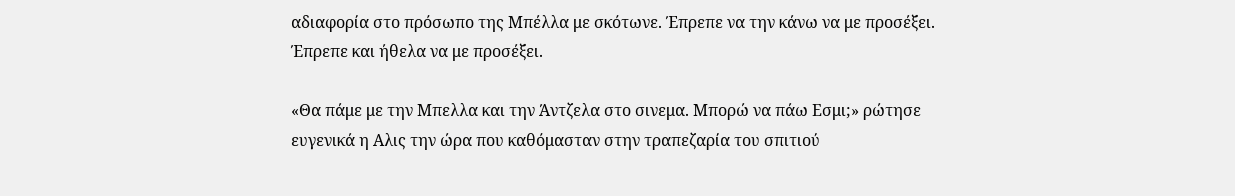αδιαφορία στο πρόσωπο της Μπέλλα με σκότωνε. Έπρεπε να την κάνω να με προσέξει. Έπρεπε και ήθελα να με προσέξει.

«Θα πάμε με την Μπελλα και την Άντζελα στο σινεμα. Μπορώ να πάω Εσμι;» ρώτησε ευγενικά η Αλις την ώρα που καθόμασταν στην τραπεζαρία του σπιτιού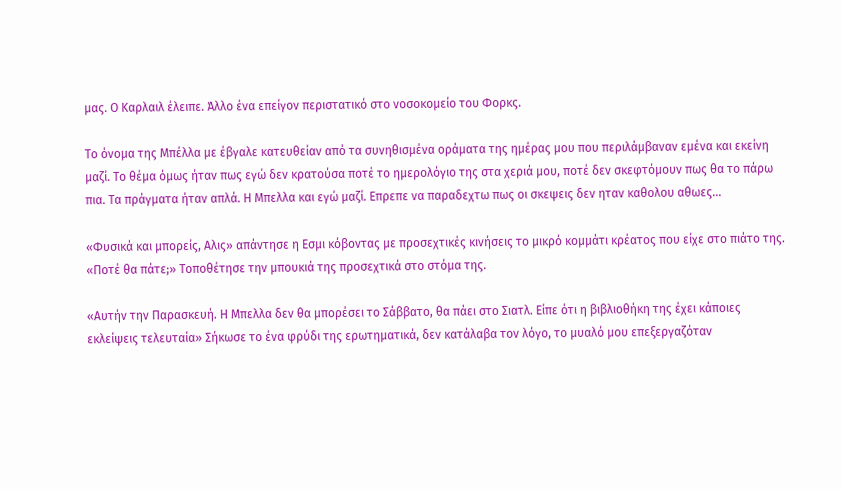μας. Ο Καρλαιλ έλειπε. Άλλο ένα επείγον περιστατικό στο νοσοκομείο του Φορκς.

Το όνομα της Μπέλλα με έβγαλε κατευθείαν από τα συνηθισμένα οράματα της ημέρας μου που περιλάμβαναν εμένα και εκείνη μαζί. Το θέμα όμως ήταν πως εγώ δεν κρατούσα ποτέ το ημερολόγιο της στα χεριά μου, ποτέ δεν σκεφτόμουν πως θα το πάρω πια. Τα πράγματα ήταν απλά. Η Μπελλα και εγώ μαζί. Επρεπε να παραδεχτω πως οι σκεψεις δεν ηταν καθολου αθωες...

«Φυσικά και μπορείς, Αλις» απάντησε η Εσμι κόβοντας με προσεχτικές κινήσεις το μικρό κομμάτι κρέατος που είχε στο πιάτο της. «Ποτέ θα πάτε;» Τοποθέτησε την μπουκιά της προσεχτικά στο στόμα της.

«Αυτήν την Παρασκευή. Η Μπελλα δεν θα μπορέσει το Σάββατο, θα πάει στο Σιατλ. Είπε ότι η βιβλιοθήκη της έχει κάποιες εκλείψεις τελευταία» Σήκωσε το ένα φρύδι της ερωτηματικά, δεν κατάλαβα τον λόγο, το μυαλό μου επεξεργαζόταν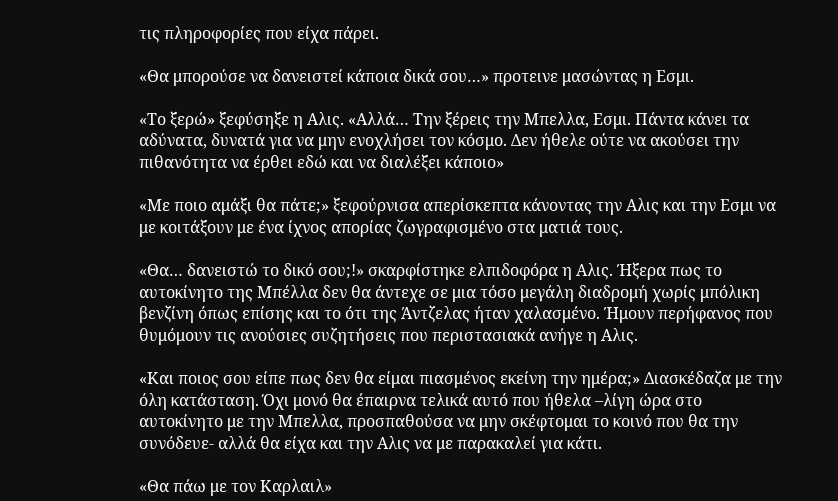τις πληροφορίες που είχα πάρει.

«Θα μπορούσε να δανειστεί κάποια δικά σου…» προτεινε μασώντας η Εσμι.

«Το ξερώ» ξεφύσηξε η Αλις. «Αλλά… Την ξέρεις την Μπελλα, Εσμι. Πάντα κάνει τα αδύνατα, δυνατά για να μην ενοχλήσει τον κόσμο. Δεν ήθελε ούτε να ακούσει την πιθανότητα να έρθει εδώ και να διαλέξει κάποιο»

«Με ποιο αμάξι θα πάτε;» ξεφούρνισα απερίσκεπτα κάνοντας την Αλις και την Εσμι να με κοιτάξουν με ένα ίχνος απορίας ζωγραφισμένο στα ματιά τους.

«Θα… δανειστώ το δικό σου;!» σκαρφίστηκε ελπιδοφόρα η Αλις. Ήξερα πως το αυτοκίνητο της Μπέλλα δεν θα άντεχε σε μια τόσο μεγάλη διαδρομή χωρίς μπόλικη βενζίνη όπως επίσης και το ότι της Άντζελας ήταν χαλασμένο. Ήμουν περήφανος που θυμόμουν τις ανούσιες συζητήσεις που περιστασιακά ανήγε η Αλις.

«Και ποιος σου είπε πως δεν θα είμαι πιασμένος εκείνη την ημέρα;» Διασκέδαζα με την όλη κατάσταση. Όχι μονό θα έπαιρνα τελικά αυτό που ήθελα –λίγη ώρα στο αυτοκίνητο με την Μπελλα, προσπαθούσα να μην σκέφτομαι το κοινό που θα την συνόδευε- αλλά θα είχα και την Αλις να με παρακαλεί για κάτι.

«Θα πάω με τον Καρλαιλ»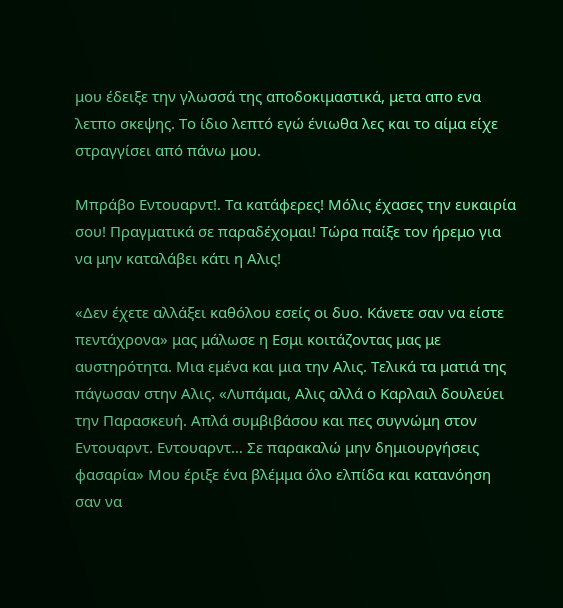μου έδειξε την γλωσσά της αποδοκιμαστικά, μετα απο ενα λετπο σκεψης. Το ίδιο λεπτό εγώ ένιωθα λες και το αίμα είχε στραγγίσει από πάνω μου.

Μπράβο Εντουαρντ!. Τα κατάφερες! Μόλις έχασες την ευκαιρία σου! Πραγματικά σε παραδέχομαι! Τώρα παίξε τον ήρεμο για να μην καταλάβει κάτι η Αλις!

«Δεν έχετε αλλάξει καθόλου εσείς οι δυο. Κάνετε σαν να είστε πεντάχρονα» μας μάλωσε η Εσμι κοιτάζοντας μας με αυστηρότητα. Μια εμένα και μια την Αλις. Τελικά τα ματιά της πάγωσαν στην Αλις. «Λυπάμαι, Αλις αλλά ο Καρλαιλ δουλεύει την Παρασκευή. Απλά συμβιβάσου και πες συγνώμη στον Εντουαρντ. Εντουαρντ… Σε παρακαλώ μην δημιουργήσεις φασαρία» Μου έριξε ένα βλέμμα όλο ελπίδα και κατανόηση σαν να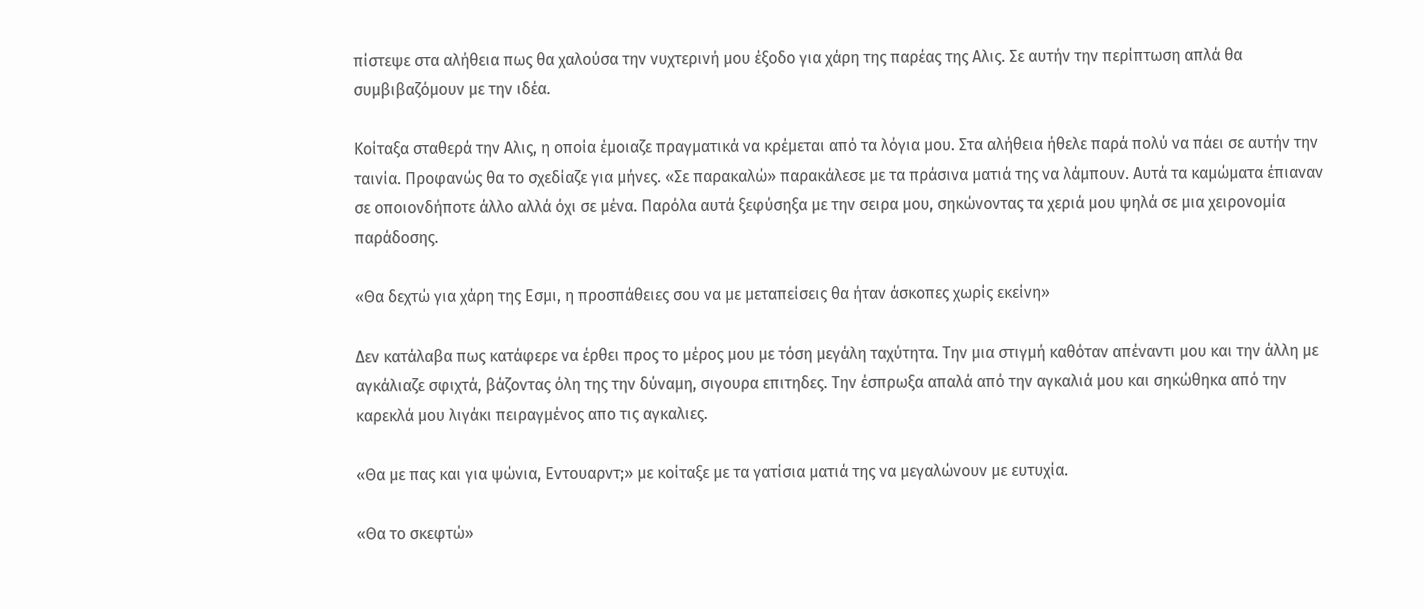πίστεψε στα αλήθεια πως θα χαλούσα την νυχτερινή μου έξοδο για χάρη της παρέας της Αλις. Σε αυτήν την περίπτωση απλά θα συμβιβαζόμουν με την ιδέα.

Κοίταξα σταθερά την Αλις, η οποία έμοιαζε πραγματικά να κρέμεται από τα λόγια μου. Στα αλήθεια ήθελε παρά πολύ να πάει σε αυτήν την ταινία. Προφανώς θα το σχεδίαζε για μήνες. «Σε παρακαλώ» παρακάλεσε με τα πράσινα ματιά της να λάμπουν. Αυτά τα καμώματα έπιαναν σε οποιονδήποτε άλλο αλλά όχι σε μένα. Παρόλα αυτά ξεφύσηξα με την σειρα μου, σηκώνοντας τα χεριά μου ψηλά σε μια χειρονομία παράδοσης.

«Θα δεχτώ για χάρη της Εσμι, η προσπάθειες σου να με μεταπείσεις θα ήταν άσκοπες χωρίς εκείνη»

Δεν κατάλαβα πως κατάφερε να έρθει προς το μέρος μου με τόση μεγάλη ταχύτητα. Την μια στιγμή καθόταν απέναντι μου και την άλλη με αγκάλιαζε σφιχτά, βάζοντας όλη της την δύναμη, σιγουρα επιτηδες. Την έσπρωξα απαλά από την αγκαλιά μου και σηκώθηκα από την καρεκλά μου λιγάκι πειραγμένος απο τις αγκαλιες.

«Θα με πας και για ψώνια, Εντουαρντ;» με κοίταξε με τα γατίσια ματιά της να μεγαλώνουν με ευτυχία.

«Θα το σκεφτώ»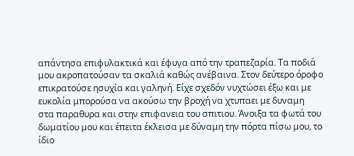απάντησα επιφυλακτικά και έφυγα από την τραπεζαρία. Τα ποδιά μου ακροπατούσαν τα σκαλιά καθώς ανέβαινα. Στον δεύτερο όροφο επικρατούσε ησυχία και γαληνή. Είχε σχεδόν νυχτώσει έξω και με ευκολία μπορούσα να ακούσω την βροχή να χτυπαει με δυναμη
στα παραθυρα και στην επιφανεια του σπιτιου. Άνοιξα τα φωτά του δωματίου μου και έπειτα έκλεισα με δύναμη την πόρτα πίσω μου, το ίδιο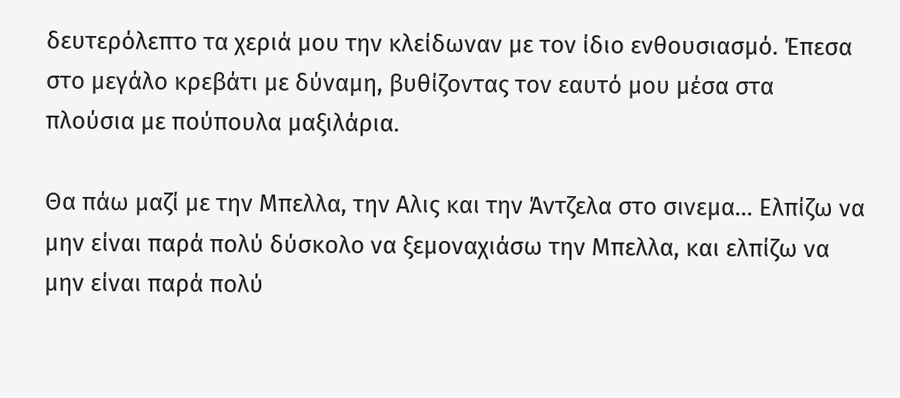δευτερόλεπτο τα χεριά μου την κλείδωναν με τον ίδιο ενθουσιασμό. Έπεσα στο μεγάλο κρεβάτι με δύναμη, βυθίζοντας τον εαυτό μου μέσα στα πλούσια με πούπουλα μαξιλάρια.

Θα πάω μαζί με την Μπελλα, την Αλις και την Άντζελα στο σινεμα… Ελπίζω να μην είναι παρά πολύ δύσκολο να ξεμοναχιάσω την Μπελλα, και ελπίζω να μην είναι παρά πολύ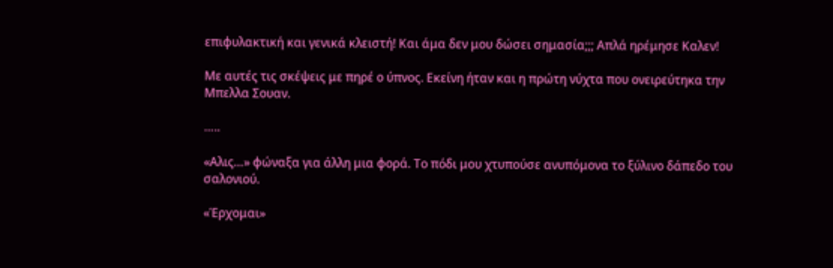επιφυλακτική και γενικά κλειστή! Και άμα δεν μου δώσει σημασία;;; Απλά ηρέμησε Καλεν!

Με αυτές τις σκέψεις με πηρέ ο ύπνος. Εκείνη ήταν και η πρώτη νύχτα που ονειρεύτηκα την Μπελλα Σουαν.

…..

«Αλις…» φώναξα για άλλη μια φορά. Το πόδι μου χτυπούσε ανυπόμονα το ξύλινο δάπεδο του σαλονιού.

«Έρχομαι»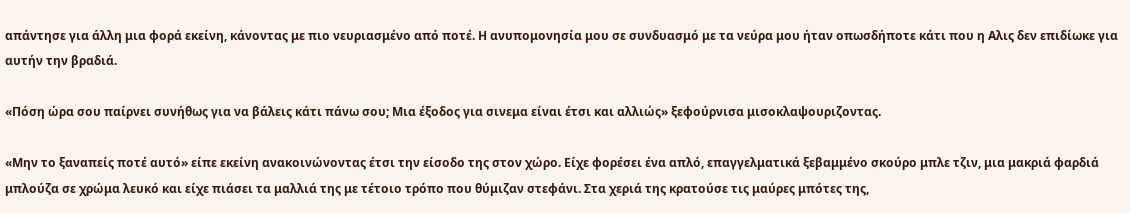απάντησε για άλλη μια φορά εκείνη, κάνοντας με πιο νευριασμένο από ποτέ. Η ανυπομονησία μου σε συνδυασμό με τα νεύρα μου ήταν οπωσδήποτε κάτι που η Αλις δεν επιδίωκε για αυτήν την βραδιά.

«Πόση ώρα σου παίρνει συνήθως για να βάλεις κάτι πάνω σου; Μια έξοδος για σινεμα είναι έτσι και αλλιώς» ξεφούρνισα μισοκλαψουριζοντας.

«Μην το ξαναπείς ποτέ αυτό» είπε εκείνη ανακοινώνοντας έτσι την είσοδο της στον χώρο. Είχε φορέσει ένα απλό, επαγγελματικά ξεβαμμένο σκούρο μπλε τζιν, μια μακριά φαρδιά μπλούζα σε χρώμα λευκό και είχε πιάσει τα μαλλιά της με τέτοιο τρόπο που θύμιζαν στεφάνι. Στα χεριά της κρατούσε τις μαύρες μπότες της,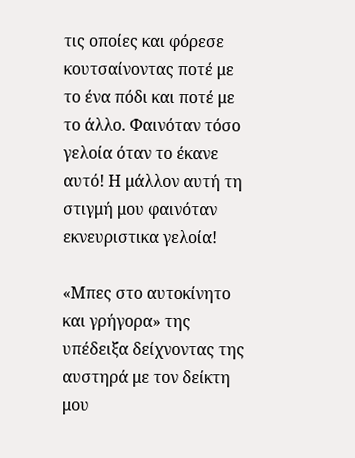τις οποίες και φόρεσε κουτσαίνοντας ποτέ με το ένα πόδι και ποτέ με το άλλο. Φαινόταν τόσο γελοία όταν το έκανε αυτό! Η μάλλον αυτή τη στιγμή μου φαινόταν εκνευριστικα γελοία!

«Μπες στο αυτοκίνητο και γρήγορα» της υπέδειξα δείχνοντας της αυστηρά με τον δείκτη μου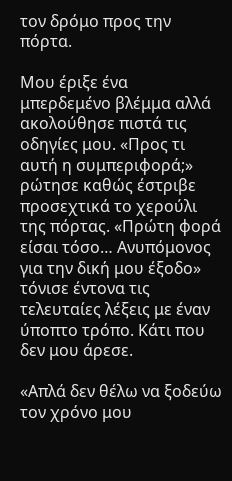τον δρόμο προς την πόρτα.

Μου έριξε ένα μπερδεμένο βλέμμα αλλά ακολούθησε πιστά τις οδηγίες μου. «Προς τι αυτή η συμπεριφορά;» ρώτησε καθώς έστριβε προσεχτικά το χερούλι της πόρτας. «Πρώτη φορά είσαι τόσο… Ανυπόμονος για την δική μου έξοδο» τόνισε έντονα τις τελευταίες λέξεις με έναν ύποπτο τρόπο. Κάτι που δεν μου άρεσε.

«Απλά δεν θέλω να ξοδεύω τον χρόνο μου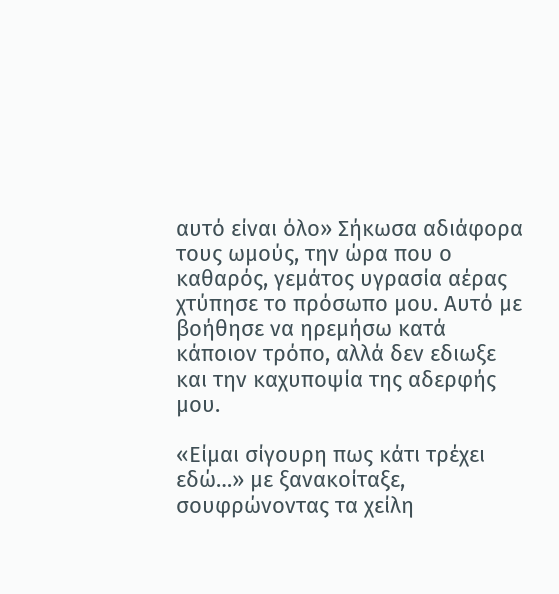αυτό είναι όλο» Σήκωσα αδιάφορα τους ωμούς, την ώρα που ο καθαρός, γεμάτος υγρασία αέρας χτύπησε το πρόσωπο μου. Αυτό με βοήθησε να ηρεμήσω κατά κάποιον τρόπο, αλλά δεν εδιωξε και την καχυποψία της αδερφής μου.

«Είμαι σίγουρη πως κάτι τρέχει εδώ…» με ξανακοίταξε, σουφρώνοντας τα χείλη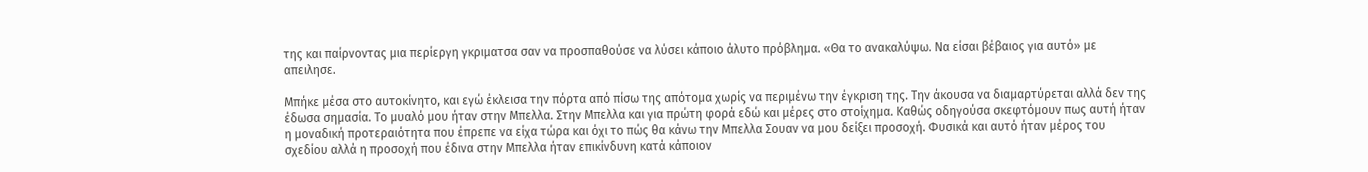της και παίρνοντας μια περίεργη γκριματσα σαν να προσπαθούσε να λύσει κάποιο άλυτο πρόβλημα. «Θα το ανακαλύψω. Να είσαι βέβαιος για αυτό» με απειλησε.

Μπήκε μέσα στο αυτοκίνητο, και εγώ έκλεισα την πόρτα από πίσω της απότομα χωρίς να περιμένω την έγκριση της. Την άκουσα να διαμαρτύρεται αλλά δεν της έδωσα σημασία. Το μυαλό μου ήταν στην Μπελλα. Στην Μπελλα και για πρώτη φορά εδώ και μέρες στο στοίχημα. Καθώς οδηγούσα σκεφτόμουν πως αυτή ήταν η μοναδική προτεραιότητα που έπρεπε να είχα τώρα και όχι το πώς θα κάνω την Μπελλα Σουαν να μου δείξει προσοχή. Φυσικά και αυτό ήταν μέρος του σχεδίου αλλά η προσοχή που έδινα στην Μπελλα ήταν επικίνδυνη κατά κάποιον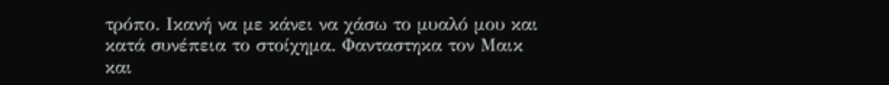τρόπο. Ικανή να με κάνει να χάσω το μυαλό μου και κατά συνέπεια το στοίχημα. Φανταστηκα τον Μαικ και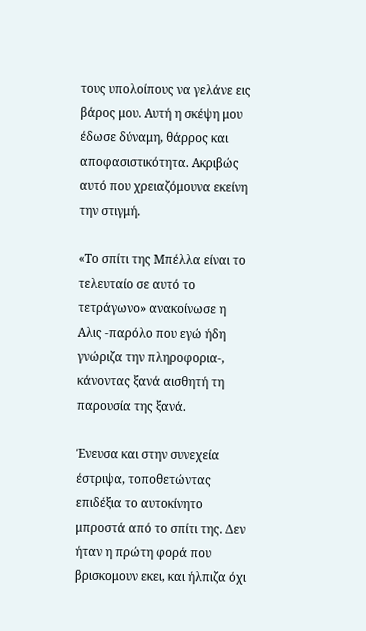τους υπολοίπους να γελάνε εις βάρος μου. Αυτή η σκέψη μου έδωσε δύναμη, θάρρος και αποφασιστικότητα. Ακριβώς αυτό που χρειαζόμουνα εκείνη την στιγμή.

«Το σπίτι της Μπέλλα είναι το τελευταίο σε αυτό το τετράγωνο» ανακοίνωσε η Αλις -παρόλο που εγώ ήδη γνώριζα την πληροφορια-, κάνοντας ξανά αισθητή τη παρουσία της ξανά.

Ένευσα και στην συνεχεία έστριψα, τοποθετώντας επιδέξια το αυτοκίνητο μπροστά από το σπίτι της. Δεν ήταν η πρώτη φορά που βρισκομουν εκει, και ήλπιζα όχι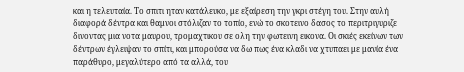και η τελευταία. Το σπιτι ηταν κατάλευκο, με εξαίρεση την γκρι στέγη του. Στην αυλή διαφορά δέντρα και θαμνοι στόλιζαν το τοπίο, ενώ το σκοτεινο δασος το περιτριγυριζε δινοντας μια νοτα μαυρου, τρομαχτικου σε ολη την φωτεινη εικονα. Οι σκιές εκείνων των δέντρων έγλειψαν το σπίτι, και μπορούσα να δω πως ένα κλαδι να χτυπαει με μανία ένα παράθυρο, μεγαλύτερο από τα αλλά, του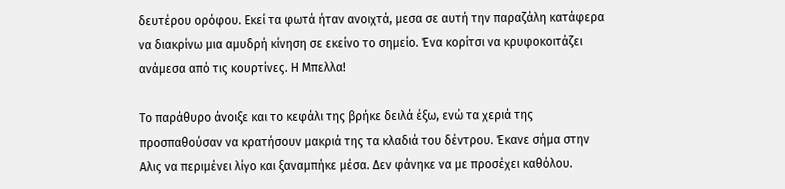δευτέρου ορόφου. Εκεί τα φωτά ήταν ανοιχτά, μεσα σε αυτή την παραζάλη κατάφερα να διακρίνω μια αμυδρή κίνηση σε εκείνο το σημείο. Ένα κορίτσι να κρυφοκοιτάζει ανάμεσα από τις κουρτίνες. Η Μπελλα!

Το παράθυρο άνοιξε και το κεφάλι της βρήκε δειλά έξω, ενώ τα χεριά της προσπαθούσαν να κρατήσουν μακριά της τα κλαδιά του δέντρου. Έκανε σήμα στην Αλις να περιμένει λίγο και ξαναμπήκε μέσα. Δεν φάνηκε να με προσέχει καθόλου.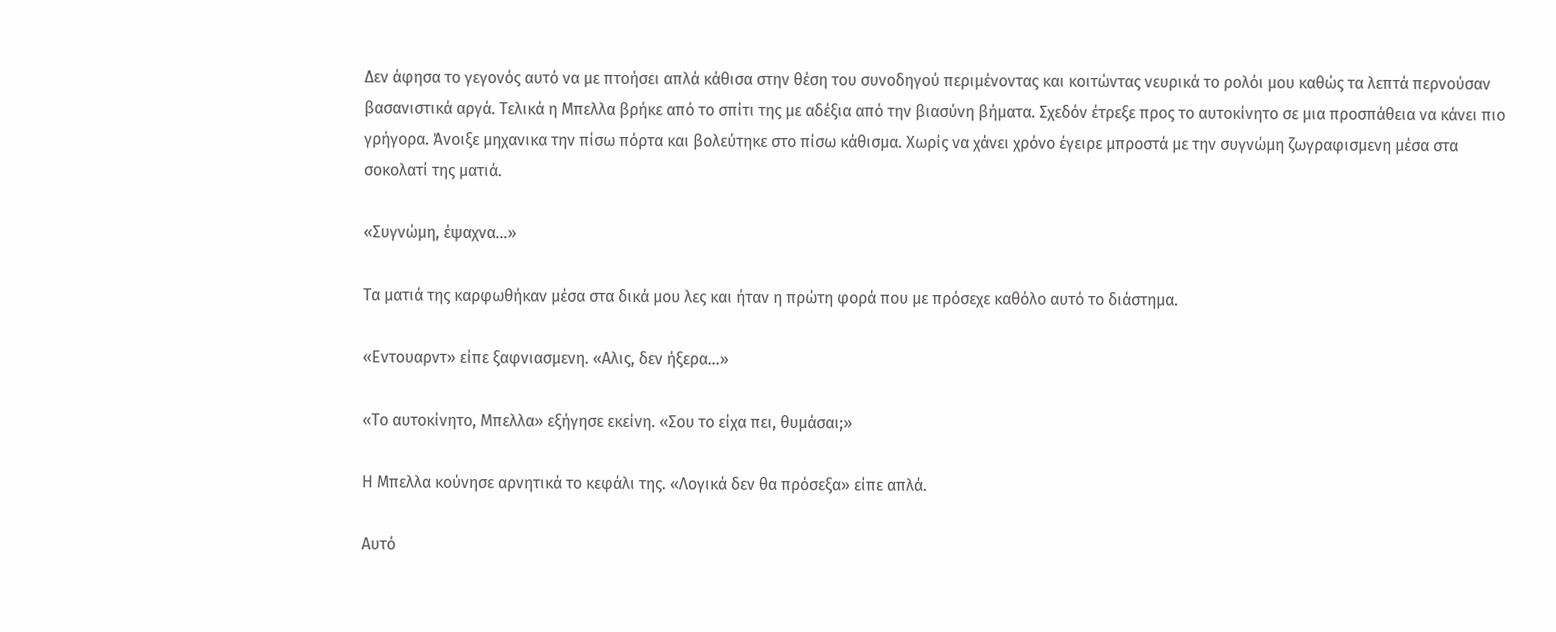Δεν άφησα το γεγονός αυτό να με πτοήσει απλά κάθισα στην θέση του συνοδηγού περιμένοντας και κοιτώντας νευρικά το ρολόι μου καθώς τα λεπτά περνούσαν βασανιστικά αργά. Τελικά η Μπελλα βρήκε από το σπίτι της με αδέξια από την βιασύνη βήματα. Σχεδόν έτρεξε προς το αυτοκίνητο σε μια προσπάθεια να κάνει πιο γρήγορα. Άνοιξε μηχανικα την πίσω πόρτα και βολεύτηκε στο πίσω κάθισμα. Χωρίς να χάνει χρόνο έγειρε μπροστά με την συγνώμη ζωγραφισμενη μέσα στα σοκολατί της ματιά.

«Συγνώμη, έψαχνα…»

Τα ματιά της καρφωθήκαν μέσα στα δικά μου λες και ήταν η πρώτη φορά που με πρόσεχε καθόλο αυτό το διάστημα.

«Εντουαρντ» είπε ξαφνιασμενη. «Αλις, δεν ήξερα…»

«Το αυτοκίνητο, Μπελλα» εξήγησε εκείνη. «Σου το είχα πει, θυμάσαι;»

Η Μπελλα κούνησε αρνητικά το κεφάλι της. «Λογικά δεν θα πρόσεξα» είπε απλά.

Αυτό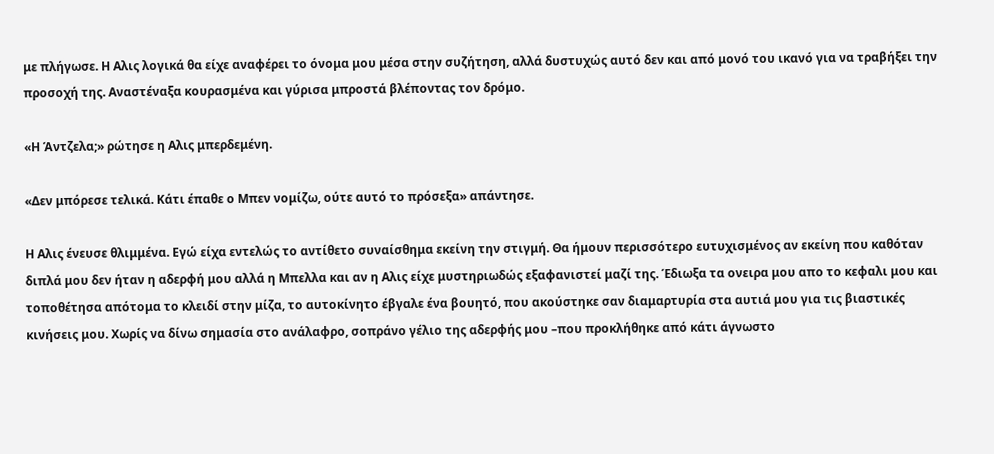με πλήγωσε. Η Αλις λογικά θα είχε αναφέρει το όνομα μου μέσα στην συζήτηση, αλλά δυστυχώς αυτό δεν και από μονό του ικανό για να τραβήξει την προσοχή της. Αναστέναξα κουρασμένα και γύρισα μπροστά βλέποντας τον δρόμο.

«Η Άντζελα;» ρώτησε η Αλις μπερδεμένη.

«Δεν μπόρεσε τελικά. Κάτι έπαθε ο Μπεν νομίζω, ούτε αυτό το πρόσεξα» απάντησε.

Η Αλις ένευσε θλιμμένα. Εγώ είχα εντελώς το αντίθετο συναίσθημα εκείνη την στιγμή. Θα ήμουν περισσότερο ευτυχισμένος αν εκείνη που καθόταν διπλά μου δεν ήταν η αδερφή μου αλλά η Μπελλα και αν η Αλις είχε μυστηριωδώς εξαφανιστεί μαζί της. Έδιωξα τα ονειρα μου απο το κεφαλι μου και τοποθέτησα απότομα το κλειδί στην μίζα, το αυτοκίνητο έβγαλε ένα βουητό, που ακούστηκε σαν διαμαρτυρία στα αυτιά μου για τις βιαστικές κινήσεις μου. Χωρίς να δίνω σημασία στο ανάλαφρο, σοπράνο γέλιο της αδερφής μου –που προκλήθηκε από κάτι άγνωστο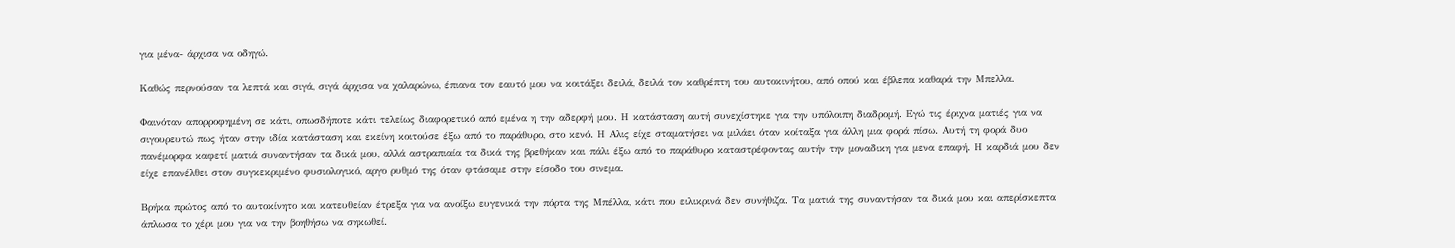για μένα- άρχισα να οδηγώ.

Καθώς περνούσαν τα λεπτά και σιγά, σιγά άρχισα να χαλαρώνω, έπιανα τον εαυτό μου να κοιτάξει δειλά, δειλά τον καθρέπτη του αυτοκινήτου, από οπού και έβλεπα καθαρά την Μπελλα.

Φαινόταν απορροφημένη σε κάτι, οπωσδήποτε κάτι τελείως διαφορετικό από εμένα η την αδερφή μου. Η κατάσταση αυτή συνεχίστηκε για την υπόλοιπη διαδρομή. Εγώ τις έριχνα ματιές για να σιγουρευτώ πως ήταν στην ιδία κατάσταση και εκείνη κοιτούσε έξω από το παράθυρο, στο κενό. Η Αλις είχε σταματήσει να μιλάει όταν κοίταξα για άλλη μια φορά πίσω. Αυτή τη φορά δυο πανέμορφα καφετί ματιά συναντήσαν τα δικά μου, αλλά αστραπιαία τα δικά της βρεθήκαν και πάλι έξω από το παράθυρο καταστρέφοντας αυτήν την μοναδικη για μενα επαφή. Η καρδιά μου δεν είχε επανέλθει στον συγκεκριμένο φυσιολογικό, αργο ρυθμό της όταν φτάσαμε στην είσοδο του σινεμα.

Βρήκα πρώτος από το αυτοκίνητο και κατευθείαν έτρεξα για να ανοίξω ευγενικά την πόρτα της Μπέλλα, κάτι που ειλικρινά δεν συνήθιζα. Τα ματιά της συναντήσαν τα δικά μου και απερίσκεπτα άπλωσα το χέρι μου για να την βοηθήσω να σηκωθεί.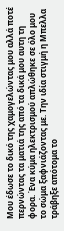Μου έδωσε το δικό της χαμογελώντας μου αλλά ποτέ περνώντας τα ματιά της από τα δικά μου αυτη τη φορα. Ένα κύμα ηλεκτρισμού απλώθηκε σε όλο μου το σώμα ξαφνιάζοντας με. Την ιδία στιγμή η Μπελλα τράβηξε απότομα το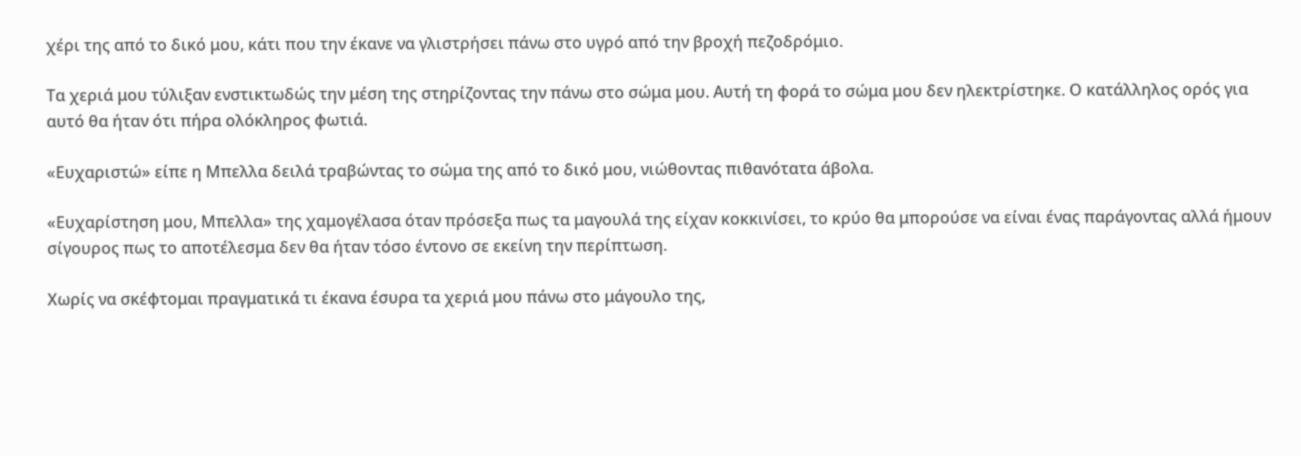χέρι της από το δικό μου, κάτι που την έκανε να γλιστρήσει πάνω στο υγρό από την βροχή πεζοδρόμιο.

Τα χεριά μου τύλιξαν ενστικτωδώς την μέση της στηρίζοντας την πάνω στο σώμα μου. Αυτή τη φορά το σώμα μου δεν ηλεκτρίστηκε. Ο κατάλληλος ορός για αυτό θα ήταν ότι πήρα ολόκληρος φωτιά.

«Ευχαριστώ» είπε η Μπελλα δειλά τραβώντας το σώμα της από το δικό μου, νιώθοντας πιθανότατα άβολα.

«Ευχαρίστηση μου, Μπελλα» της χαμογέλασα όταν πρόσεξα πως τα μαγουλά της είχαν κοκκινίσει, το κρύο θα μπορούσε να είναι ένας παράγοντας αλλά ήμουν σίγουρος πως το αποτέλεσμα δεν θα ήταν τόσο έντονο σε εκείνη την περίπτωση.

Χωρίς να σκέφτομαι πραγματικά τι έκανα έσυρα τα χεριά μου πάνω στο μάγουλο της,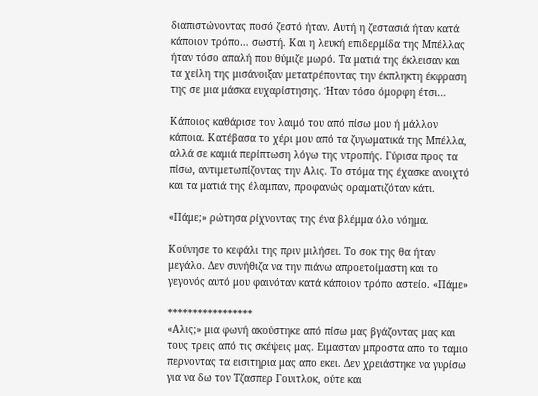διαπιστώνοντας ποσό ζεστό ήταν. Αυτή η ζεστασιά ήταν κατά κάποιον τρόπο… σωστή. Και η λευκή επιδερμίδα της Μπέλλας ήταν τόσο απαλή που θύμιζε μωρό. Τα ματιά της έκλεισαν και τα χείλη της μισάνοιξαν μετατρέποντας την έκπληκτη έκφραση της σε μια μάσκα ευχαρίστησης. Ήταν τόσο όμορφη έτσι…

Κάποιος καθάρισε τον λαιμό του από πίσω μου ή μάλλον κάποια. Κατέβασα το χέρι μου από τα ζυγωματικά της Μπέλλα, αλλά σε καμιά περίπτωση λόγω της ντροπής. Γύρισα προς τα πίσω, αντιμετωπίζοντας την Αλις. Το στόμα της έχασκε ανοιχτό και τα ματιά της έλαμπαν, προφανώς οραματιζόταν κάτι.

«Πάμε;» ρώτησα ρίχνοντας της ένα βλέμμα όλο νόημα.

Κούνησε το κεφάλι της πριν μιλήσει. Το σοκ της θα ήταν μεγάλο. Δεν συνήθιζα να την πιάνω απροετοίμαστη και το γεγονός αυτό μου φαινόταν κατά κάποιον τρόπο αστείο. «Πάμε»

*****************
«Αλις;» μια φωνή ακούστηκε από πίσω μας βγάζοντας μας και τους τρεις από τις σκέψεις μας. Ειμασταν μπροστα απο το ταμιο περνοντας τα εισιτηρια μας απο εκει. Δεν χρειάστηκε να γυρίσω για να δω τον Τζασπερ Γουιτλοκ, ούτε και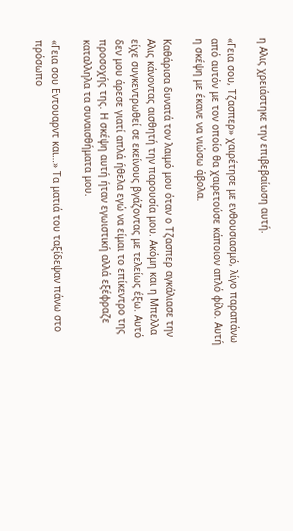η Αλις χρειάστηκε την επιβεβαίωση αυτή.

«Γεια σου, Τζασπερ» χαιρέτησε με ενθουσιασμό, λίγο παραπάνω από αυτόν με τον οποίο θα χαιρετούσε κάποιον απλό φίλο. Αυτή η σκέψη με έκανε να νιώσω άβολα.

Καθάρισα δυνατά τον λαιμό μου όταν ο Τζασπερ αγκάλιασε την Αλις κάνοντας αισθητή την παρουσία μου. Ακόμη και η Μπελλα είχε συγκεντρωθεί σε εκείνους βγάζοντας με τελείως έξω. Αυτό δεν μου άρεσε γιατί απλά ήθελα εγώ να είμαι το επίκεντρο της προσοχής της. Η σκέψη αυτή ήταν εγωιστική αλλά εξέφραζε καταλληλα τα συναισθήματα μου.

«Γεια σου Εντουαρντ και…» Τα ματιά του ταξίδεψαν πάνω στο πρόσωπο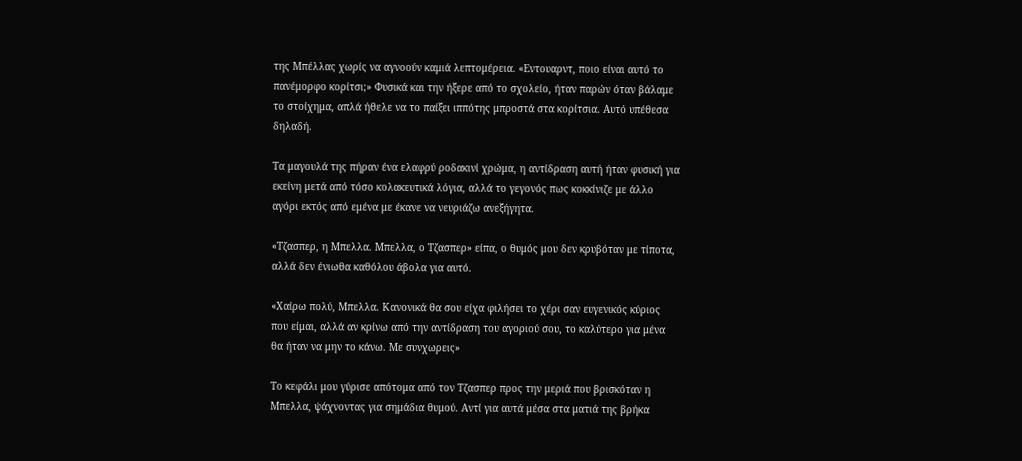της Μπέλλας χωρίς να αγνοούν καμιά λεπτομέρεια. «Εντουαρντ, ποιο είναι αυτό το πανέμορφο κορίτσι;» Φυσικά και την ήξερε από το σχολείο, ήταν παρών όταν βάλαμε το στοίχημα, απλά ήθελε να το παίξει ιππότης μπροστά στα κορίτσια. Αυτό υπέθεσα δηλαδή.

Τα μαγουλά της πήραν ένα ελαφρύ ροδακινί χρώμα, η αντίδραση αυτή ήταν φυσική για εκείνη μετά από τόσο κολακευτικά λόγια, αλλά το γεγονός πως κοκκίνιζε με άλλο αγόρι εκτός από εμένα με έκανε να νευριάζω ανεξήγητα.

«Τζασπερ, η Μπελλα. Μπελλα, ο Τζασπερ» είπα, ο θυμός μου δεν κρυβόταν με τίποτα, αλλά δεν ένιωθα καθόλου άβολα για αυτό.

«Χαίρω πολύ, Μπελλα. Κανονικά θα σου είχα φιλήσει το χέρι σαν ευγενικός κύριος που είμαι, αλλά αν κρίνω από την αντίδραση του αγοριού σου, το καλύτερο για μένα θα ήταν να μην το κάνω. Με συνχωρεις»

Το κεφάλι μου γύρισε απότομα από τον Τζασπερ προς την μεριά που βρισκόταν η Μπελλα, ψάχνοντας για σημάδια θυμού. Αντί για αυτά μέσα στα ματιά της βρήκα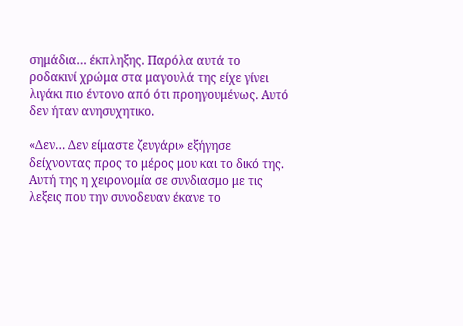σημάδια… έκπληξης. Παρόλα αυτά το ροδακινί χρώμα στα μαγουλά της είχε γίνει λιγάκι πιο έντονο από ότι προηγουμένως. Αυτό δεν ήταν ανησυχητικο.

«Δεν… Δεν είμαστε ζευγάρι» εξήγησε δείχνοντας προς το μέρος μου και το δικό της. Αυτή της η χειρονομία σε συνδιασμο με τις λεξεις που την συνοδευαν έκανε το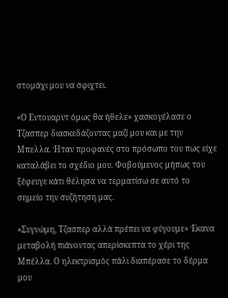στομάχι μου να σφιχτει.

«Ο Εντουαρντ όμως θα ήθελε» χασκογέλασε ο Τζασπερ διασκεδάζοντας μαζί μου και με την Μπελλα. Ήταν προφανές στο πρόσωπο του πως είχε καταλάβει το σχέδιο μου. Φοβούμενος μήπως του ξέφευγε κάτι θέλησα να τερματίσω σε αυτό το σημείο την συζήτηση μας.

«Συγνώμη, Τζασπερ αλλά πρέπει να φύγουμε» Έκανα μεταβολή πιάνοντας απερίσκεπτα το χέρι της Μπέλλα. Ο ηλεκτρισμός πάλι διαπέρασε το δέρμα μου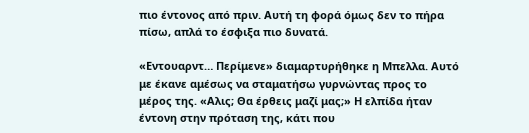πιο έντονος από πριν. Αυτή τη φορά όμως δεν το πήρα πίσω, απλά το έσφιξα πιο δυνατά.

«Εντουαρντ… Περίμενε» διαμαρτυρήθηκε η Μπελλα. Αυτό με έκανε αμέσως να σταματήσω γυρνώντας προς το μέρος της. «Αλις; Θα έρθεις μαζί μας;» Η ελπίδα ήταν έντονη στην πρόταση της, κάτι που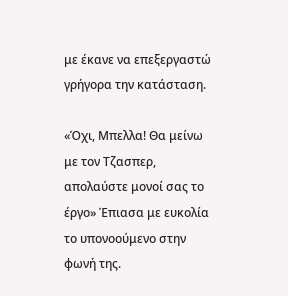με έκανε να επεξεργαστώ γρήγορα την κατάσταση.

«Όχι, Μπελλα! Θα μείνω με τον Τζασπερ, απολαύστε μονοί σας το έργο» Έπιασα με ευκολία το υπονοούμενο στην φωνή της.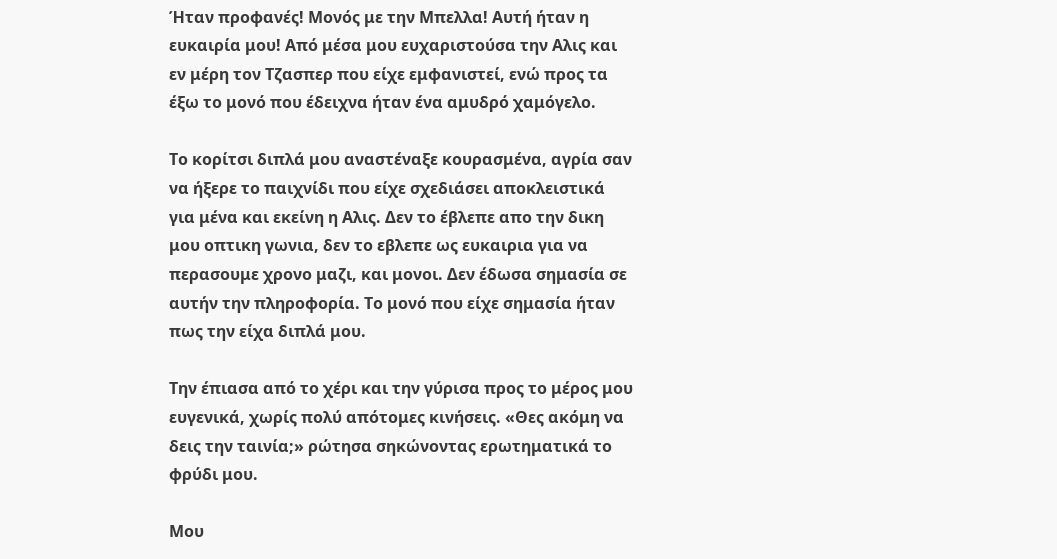Ήταν προφανές! Μονός με την Μπελλα! Αυτή ήταν η ευκαιρία μου! Από μέσα μου ευχαριστούσα την Αλις και εν μέρη τον Τζασπερ που είχε εμφανιστεί, ενώ προς τα έξω το μονό που έδειχνα ήταν ένα αμυδρό χαμόγελο.

Το κορίτσι διπλά μου αναστέναξε κουρασμένα, αγρία σαν να ήξερε το παιχνίδι που είχε σχεδιάσει αποκλειστικά για μένα και εκείνη η Αλις. Δεν το έβλεπε απο την δικη μου οπτικη γωνια, δεν το εβλεπε ως ευκαιρια για να περασουμε χρονο μαζι, και μονοι. Δεν έδωσα σημασία σε αυτήν την πληροφορία. Το μονό που είχε σημασία ήταν πως την είχα διπλά μου.

Την έπιασα από το χέρι και την γύρισα προς το μέρος μου ευγενικά, χωρίς πολύ απότομες κινήσεις. «Θες ακόμη να δεις την ταινία;» ρώτησα σηκώνοντας ερωτηματικά το φρύδι μου.

Μου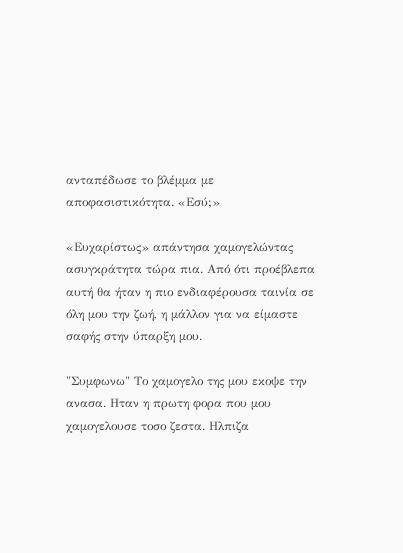ανταπέδωσε το βλέμμα με αποφασιστικότητα. «Εσύ;»

«Ευχαρίστως» απάντησα χαμογελώντας ασυγκράτητα τώρα πια. Από ότι προέβλεπα αυτή θα ήταν η πιο ενδιαφέρουσα ταινία σε όλη μου την ζωή, η μάλλον για να είμαστε σαφής στην ύπαρξη μου.

"Συμφωνω" Το χαμογελο της μου εκοψε την ανασα. Ηταν η πρωτη φορα που μου χαμογελουσε τοσο ζεστα. Ηλπιζα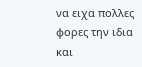να ειχα πολλες φορες την ιδια και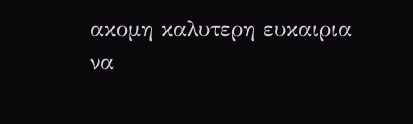ακομη καλυτερη ευκαιρια να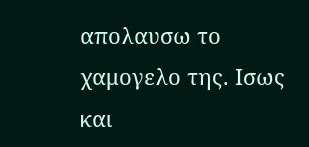απολαυσω το χαμογελο της. Ισως και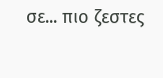σε... πιο ζεστες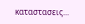καταστασεις...